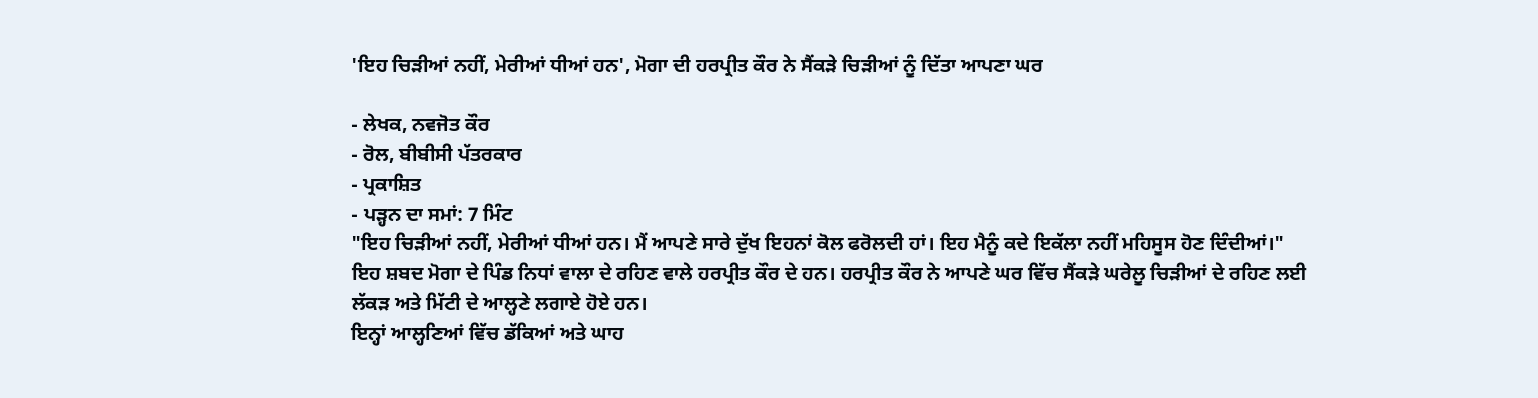'ਇਹ ਚਿੜੀਆਂ ਨਹੀਂ, ਮੇਰੀਆਂ ਧੀਆਂ ਹਨ', ਮੋਗਾ ਦੀ ਹਰਪ੍ਰੀਤ ਕੌਰ ਨੇ ਸੈਂਕੜੇ ਚਿੜੀਆਂ ਨੂੰ ਦਿੱਤਾ ਆਪਣਾ ਘਰ

- ਲੇਖਕ, ਨਵਜੋਤ ਕੌਰ
- ਰੋਲ, ਬੀਬੀਸੀ ਪੱਤਰਕਾਰ
- ਪ੍ਰਕਾਸ਼ਿਤ
- ਪੜ੍ਹਨ ਦਾ ਸਮਾਂ: 7 ਮਿੰਟ
"ਇਹ ਚਿੜੀਆਂ ਨਹੀਂ, ਮੇਰੀਆਂ ਧੀਆਂ ਹਨ। ਮੈਂ ਆਪਣੇ ਸਾਰੇ ਦੁੱਖ ਇਹਨਾਂ ਕੋਲ ਫਰੋਲਦੀ ਹਾਂ। ਇਹ ਮੈਨੂੰ ਕਦੇ ਇਕੱਲਾ ਨਹੀਂ ਮਹਿਸੂਸ ਹੋਣ ਦਿੰਦੀਆਂ।"
ਇਹ ਸ਼ਬਦ ਮੋਗਾ ਦੇ ਪਿੰਡ ਨਿਧਾਂ ਵਾਲਾ ਦੇ ਰਹਿਣ ਵਾਲੇ ਹਰਪ੍ਰੀਤ ਕੌਰ ਦੇ ਹਨ। ਹਰਪ੍ਰੀਤ ਕੌਰ ਨੇ ਆਪਣੇ ਘਰ ਵਿੱਚ ਸੈਂਕੜੇ ਘਰੇਲੂ ਚਿੜੀਆਂ ਦੇ ਰਹਿਣ ਲਈ ਲੱਕੜ ਅਤੇ ਮਿੱਟੀ ਦੇ ਆਲ੍ਹਣੇ ਲਗਾਏ ਹੋਏ ਹਨ।
ਇਨ੍ਹਾਂ ਆਲ੍ਹਣਿਆਂ ਵਿੱਚ ਡੱਕਿਆਂ ਅਤੇ ਘਾਹ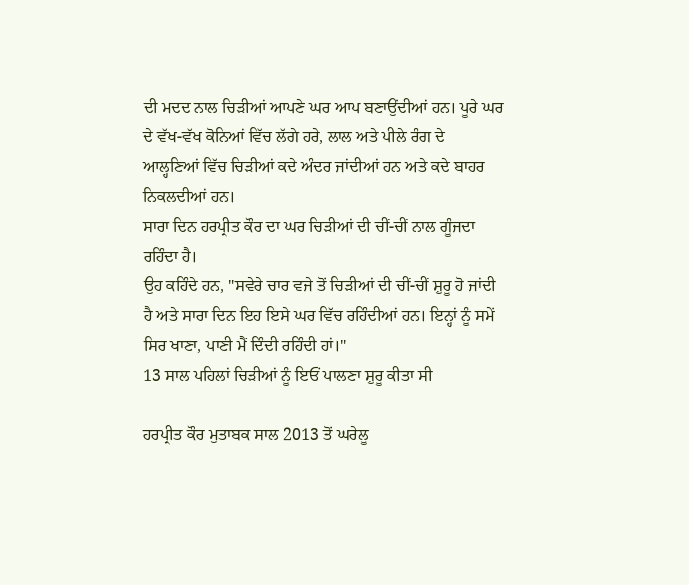ਦੀ ਮਦਦ ਨਾਲ ਚਿੜੀਆਂ ਆਪਣੇ ਘਰ ਆਪ ਬਣਾਉਂਦੀਆਂ ਹਨ। ਪੂਰੇ ਘਰ ਦੇ ਵੱਖ-ਵੱਖ ਕੋਨਿਆਂ ਵਿੱਚ ਲੱਗੇ ਹਰੇ, ਲਾਲ ਅਤੇ ਪੀਲੇ ਰੰਗ ਦੇ ਆਲ੍ਹਣਿਆਂ ਵਿੱਚ ਚਿੜੀਆਂ ਕਦੇ ਅੰਦਰ ਜਾਂਦੀਆਂ ਹਨ ਅਤੇ ਕਦੇ ਬਾਹਰ ਨਿਕਲਦੀਆਂ ਹਨ।
ਸਾਰਾ ਦਿਨ ਹਰਪ੍ਰੀਤ ਕੌਰ ਦਾ ਘਰ ਚਿੜੀਆਂ ਦੀ ਚੀਂ-ਚੀਂ ਨਾਲ ਗੂੰਜਦਾ ਰਹਿੰਦਾ ਹੈ।
ਉਹ ਕਹਿੰਦੇ ਹਨ, "ਸਵੇਰੇ ਚਾਰ ਵਜੇ ਤੋਂ ਚਿੜੀਆਂ ਦੀ ਚੀਂ-ਚੀਂ ਸ਼ੁਰੂ ਹੋ ਜਾਂਦੀ ਹੈ ਅਤੇ ਸਾਰਾ ਦਿਨ ਇਹ ਇਸੇ ਘਰ ਵਿੱਚ ਰਹਿੰਦੀਆਂ ਹਨ। ਇਨ੍ਹਾਂ ਨੂੰ ਸਮੇਂ ਸਿਰ ਖਾਣਾ, ਪਾਣੀ ਮੈਂ ਦਿੰਦੀ ਰਹਿੰਦੀ ਹਾਂ।"
13 ਸਾਲ ਪਹਿਲਾਂ ਚਿੜੀਆਂ ਨੂੰ ਇਓਂ ਪਾਲਣਾ ਸ਼ੁਰੂ ਕੀਤਾ ਸੀ

ਹਰਪ੍ਰੀਤ ਕੌਰ ਮੁਤਾਬਕ ਸਾਲ 2013 ਤੋਂ ਘਰੇਲੂ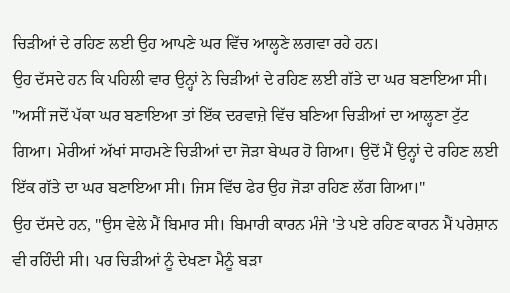ਚਿੜੀਆਂ ਦੇ ਰਹਿਣ ਲਈ ਉਹ ਆਪਣੇ ਘਰ ਵਿੱਚ ਆਲ੍ਹਣੇ ਲਗਵਾ ਰਹੇ ਹਨ।
ਉਹ ਦੱਸਦੇ ਹਨ ਕਿ ਪਹਿਲੀ ਵਾਰ ਉਨ੍ਹਾਂ ਨੇ ਚਿੜੀਆਂ ਦੇ ਰਹਿਣ ਲਈ ਗੱਤੇ ਦਾ ਘਰ ਬਣਾਇਆ ਸੀ।
"ਅਸੀਂ ਜਦੋਂ ਪੱਕਾ ਘਰ ਬਣਾਇਆ ਤਾਂ ਇੱਕ ਦਰਵਾਜ਼ੇ ਵਿੱਚ ਬਣਿਆ ਚਿੜੀਆਂ ਦਾ ਆਲ੍ਹਣਾ ਟੁੱਟ ਗਿਆ। ਮੇਰੀਆਂ ਅੱਖਾਂ ਸਾਹਮਣੇ ਚਿੜੀਆਂ ਦਾ ਜੋੜਾ ਬੇਘਰ ਹੋ ਗਿਆ। ਉਦੋਂ ਮੈਂ ਉਨ੍ਹਾਂ ਦੇ ਰਹਿਣ ਲਈ ਇੱਕ ਗੱਤੇ ਦਾ ਘਰ ਬਣਾਇਆ ਸੀ। ਜਿਸ ਵਿੱਚ ਫੇਰ ਉਹ ਜੋੜਾ ਰਹਿਣ ਲੱਗ ਗਿਆ।"
ਉਹ ਦੱਸਦੇ ਹਨ, "ਉਸ ਵੇਲੇ ਮੈਂ ਬਿਮਾਰ ਸੀ। ਬਿਮਾਰੀ ਕਾਰਨ ਮੰਜੇ 'ਤੇ ਪਏ ਰਹਿਣ ਕਾਰਨ ਮੈਂ ਪਰੇਸ਼ਾਨ ਵੀ ਰਹਿੰਦੀ ਸੀ। ਪਰ ਚਿੜੀਆਂ ਨੂੰ ਦੇਖਣਾ ਮੈਨੂੰ ਬੜਾ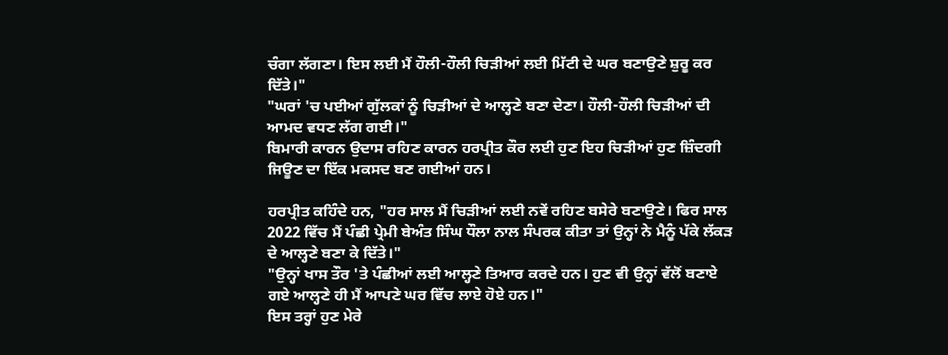ਚੰਗਾ ਲੱਗਣਾ। ਇਸ ਲਈ ਮੈਂ ਹੌਲੀ-ਹੌਲੀ ਚਿੜੀਆਂ ਲਈ ਮਿੱਟੀ ਦੇ ਘਰ ਬਣਾਉਣੇ ਸ਼ੁਰੂ ਕਰ ਦਿੱਤੇ।"
"ਘਰਾਂ 'ਚ ਪਈਆਂ ਗੁੱਲਕਾਂ ਨੂੰ ਚਿੜੀਆਂ ਦੇ ਆਲ੍ਹਣੇ ਬਣਾ ਦੇਣਾ। ਹੌਲੀ-ਹੌਲੀ ਚਿੜੀਆਂ ਦੀ ਆਮਦ ਵਧਣ ਲੱਗ ਗਈ।"
ਬਿਮਾਰੀ ਕਾਰਨ ਉਦਾਸ ਰਹਿਣ ਕਾਰਨ ਹਰਪ੍ਰੀਤ ਕੌਰ ਲਈ ਹੁਣ ਇਹ ਚਿੜੀਆਂ ਹੁਣ ਜ਼ਿੰਦਗੀ ਜਿਊਣ ਦਾ ਇੱਕ ਮਕਸਦ ਬਣ ਗਈਆਂ ਹਨ।

ਹਰਪ੍ਰੀਤ ਕਹਿੰਦੇ ਹਨ, "ਹਰ ਸਾਲ ਮੈਂ ਚਿੜੀਆਂ ਲਈ ਨਵੇਂ ਰਹਿਣ ਬਸੇਰੇ ਬਣਾਉਣੇ। ਫਿਰ ਸਾਲ 2022 ਵਿੱਚ ਮੈਂ ਪੰਛੀ ਪ੍ਰੇਮੀ ਬੇਅੰਤ ਸਿੰਘ ਧੌਲਾ ਨਾਲ ਸੰਪਰਕ ਕੀਤਾ ਤਾਂ ਉਨ੍ਹਾਂ ਨੇ ਮੈਨੂੰ ਪੱਕੇ ਲੱਕੜ ਦੇ ਆਲ੍ਹਣੇ ਬਣਾ ਕੇ ਦਿੱਤੇ।"
"ਉਨ੍ਹਾਂ ਖਾਸ ਤੌਰ 'ਤੇ ਪੰਛੀਆਂ ਲਈ ਆਲ੍ਹਣੇ ਤਿਆਰ ਕਰਦੇ ਹਨ। ਹੁਣ ਵੀ ਉਨ੍ਹਾਂ ਵੱਲੋਂ ਬਣਾਏ ਗਏ ਆਲ੍ਹਣੇ ਹੀ ਮੈਂ ਆਪਣੇ ਘਰ ਵਿੱਚ ਲਾਏ ਹੋਏ ਹਨ।"
ਇਸ ਤਰ੍ਹਾਂ ਹੁਣ ਮੇਰੇ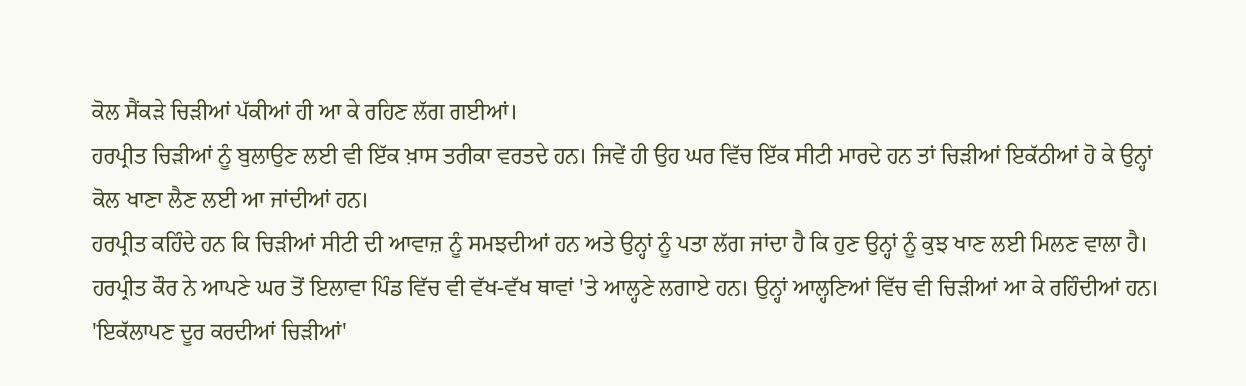ਕੋਲ ਸੈਂਕੜੇ ਚਿੜੀਆਂ ਪੱਕੀਆਂ ਹੀ ਆ ਕੇ ਰਹਿਣ ਲੱਗ ਗਈਆਂ।
ਹਰਪ੍ਰੀਤ ਚਿੜੀਆਂ ਨੂੰ ਬੁਲਾਉਣ ਲਈ ਵੀ ਇੱਕ ਖ਼ਾਸ ਤਰੀਕਾ ਵਰਤਦੇ ਹਨ। ਜਿਵੇਂ ਹੀ ਉਹ ਘਰ ਵਿੱਚ ਇੱਕ ਸੀਟੀ ਮਾਰਦੇ ਹਨ ਤਾਂ ਚਿੜੀਆਂ ਇਕੱਠੀਆਂ ਹੋ ਕੇ ਉਨ੍ਹਾਂ ਕੋਲ ਖਾਣਾ ਲੈਣ ਲਈ ਆ ਜਾਂਦੀਆਂ ਹਨ।
ਹਰਪ੍ਰੀਤ ਕਹਿੰਦੇ ਹਨ ਕਿ ਚਿੜੀਆਂ ਸੀਟੀ ਦੀ ਆਵਾਜ਼ ਨੂੰ ਸਮਝਦੀਆਂ ਹਨ ਅਤੇ ਉਨ੍ਹਾਂ ਨੂੰ ਪਤਾ ਲੱਗ ਜਾਂਦਾ ਹੈ ਕਿ ਹੁਣ ਉਨ੍ਹਾਂ ਨੂੰ ਕੁਝ ਖਾਣ ਲਈ ਮਿਲਣ ਵਾਲਾ ਹੈ।
ਹਰਪ੍ਰੀਤ ਕੌਰ ਨੇ ਆਪਣੇ ਘਰ ਤੋਂ ਇਲਾਵਾ ਪਿੰਡ ਵਿੱਚ ਵੀ ਵੱਖ-ਵੱਖ ਥਾਵਾਂ 'ਤੇ ਆਲ੍ਹਣੇ ਲਗਾਏ ਹਨ। ਉਨ੍ਹਾਂ ਆਲ੍ਹਣਿਆਂ ਵਿੱਚ ਵੀ ਚਿੜੀਆਂ ਆ ਕੇ ਰਹਿੰਦੀਆਂ ਹਨ।
'ਇਕੱਲਾਪਣ ਦੂਰ ਕਰਦੀਆਂ ਚਿੜੀਆਂ'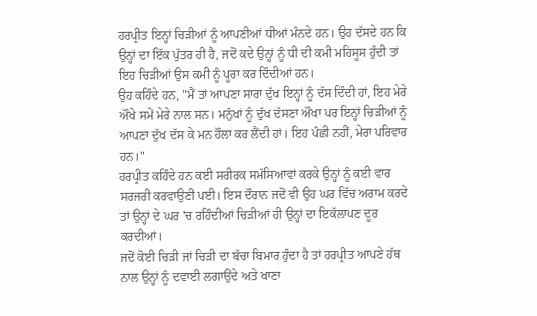ਹਰਪ੍ਰੀਤ ਇਨ੍ਹਾਂ ਚਿੜੀਆਂ ਨੂੰ ਆਪਣੀਆਂ ਧੀਆਂ ਮੰਨਦੇ ਹਨ। ਉਹ ਦੱਸਦੇ ਹਨ ਕਿ ਉਨ੍ਹਾਂ ਦਾ ਇੱਕ ਪੁੱਤਰ ਹੀ ਹੈ, ਜਦੋਂ ਕਦੇ ਉਨ੍ਹਾਂ ਨੂੰ ਧੀ ਦੀ ਕਮੀ ਮਹਿਸੂਸ ਹੁੰਦੀ ਤਾਂ ਇਹ ਚਿੜੀਆਂ ਉਸ ਕਮੀ ਨੂੰ ਪੂਰਾ ਕਰ ਦਿੰਦੀਆਂ ਹਨ।
ਉਹ ਕਹਿੰਦੇ ਹਨ, "ਮੈਂ ਤਾਂ ਆਪਣਾ ਸਾਰਾ ਦੁੱਖ ਇਨ੍ਹਾਂ ਨੂੰ ਦੱਸ ਦਿੰਦੀ ਹਾਂ, ਇਹ ਮੇਰੇ ਔਖੇ ਸਮੇਂ ਮੇਰੇ ਨਾਲ ਸਨ। ਮਨੁੱਖਾਂ ਨੂੰ ਦੁੱਖ ਦੱਸਣਾ ਔਖਾ ਪਰ ਇਨ੍ਹਾਂ ਚਿੜੀਆਂ ਨੂੰ ਆਪਣਾ ਦੁੱਖ ਦੱਸ ਕੇ ਮਨ ਹੌਲਾ ਕਰ ਲੈਂਦੀ ਹਾਂ। ਇਹ ਪੰਛੀ ਨਹੀਂ, ਮੇਰਾ ਪਰਿਵਾਰ ਹਨ।"
ਹਰਪ੍ਰੀਤ ਕਹਿੰਦੇ ਹਨ ਕਈ ਸਰੀਰਕ ਸਮੱਸਿਆਵਾਂ ਕਰਕੇ ਉਨ੍ਹਾਂ ਨੂੰ ਕਈ ਵਾਰ ਸਰਜਰੀ ਕਰਵਾਉਣੀ ਪਈ। ਇਸ ਦੌਰਾਨ ਜਦੋਂ ਵੀ ਉਹ ਘਰ ਵਿੱਚ ਅਰਾਮ ਕਰਦੇ ਤਾਂ ਉਨ੍ਹਾਂ ਦੇ ਘਰ 'ਚ ਰਹਿੰਦੀਆਂ ਚਿੜੀਆਂ ਹੀ ਉਨ੍ਹਾਂ ਦਾ ਇਕੱਲਾਪਣ ਦੂਰ ਕਰਦੀਆਂ।
ਜਦੋਂ ਕੋਈ ਚਿੜੀ ਜਾਂ ਚਿੜੀ ਦਾ ਬੱਚਾ ਬਿਮਾਰ ਹੁੰਦਾ ਹੈ ਤਾਂ ਹਰਪ੍ਰੀਤ ਆਪਣੇ ਹੱਥ ਨਾਲ ਉਨ੍ਹਾਂ ਨੂੰ ਦਵਾਈ ਲਗਾਉਂਦੇ ਅਤੇ ਖਾਣਾ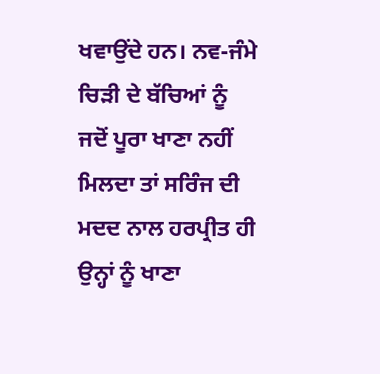ਖਵਾਉਂਦੇ ਹਨ। ਨਵ-ਜੰਮੇ ਚਿੜੀ ਦੇ ਬੱਚਿਆਂ ਨੂੰ ਜਦੋਂ ਪੂਰਾ ਖਾਣਾ ਨਹੀਂ ਮਿਲਦਾ ਤਾਂ ਸਰਿੰਜ ਦੀ ਮਦਦ ਨਾਲ ਹਰਪ੍ਰੀਤ ਹੀ ਉਨ੍ਹਾਂ ਨੂੰ ਖਾਣਾ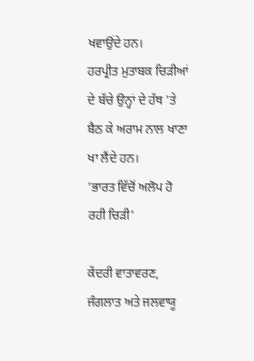ਖਵਾਉਂਦੇ ਹਨ।
ਹਰਪ੍ਰੀਤ ਮੁਤਾਬਕ ਚਿੜੀਆਂ ਦੇ ਬੱਚੇ ਉਨ੍ਹਾਂ ਦੇ ਹੱਥ 'ਤੇ ਬੈਠ ਕੇ ਅਰਾਮ ਨਾਲ ਖਾਣਾ ਖਾ ਲੈਂਦੇ ਹਨ।
'ਭਾਰਤ ਵਿੱਚੋਂ ਅਲੋਪ ਹੋ ਰਹੀ ਚਿੜੀ'

ਕੇਂਦਰੀ ਵਾਤਾਵਰਣ, ਜੰਗਲਾਤ ਅਤੇ ਜਲਵਾਯੂ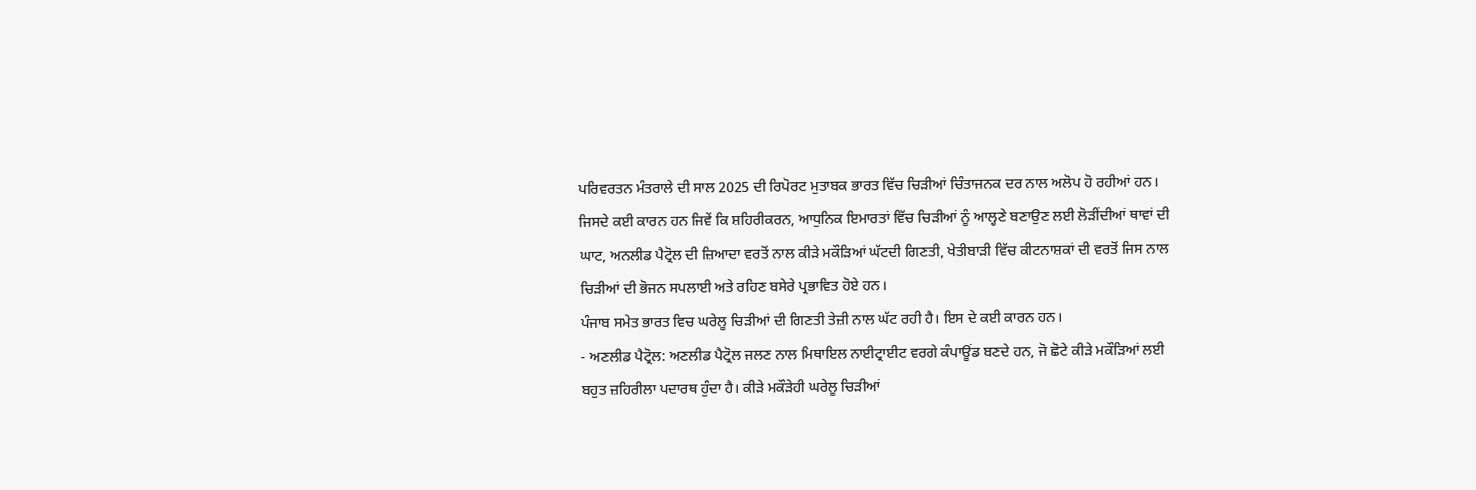ਪਰਿਵਰਤਨ ਮੰਤਰਾਲੇ ਦੀ ਸਾਲ 2025 ਦੀ ਰਿਪੋਰਟ ਮੁਤਾਬਕ ਭਾਰਤ ਵਿੱਚ ਚਿੜੀਆਂ ਚਿੰਤਾਜਨਕ ਦਰ ਨਾਲ ਅਲੋਪ ਹੋ ਰਹੀਆਂ ਹਨ।
ਜਿਸਦੇ ਕਈ ਕਾਰਨ ਹਨ ਜਿਵੇਂ ਕਿ ਸ਼ਹਿਰੀਕਰਨ, ਆਧੁਨਿਕ ਇਮਾਰਤਾਂ ਵਿੱਚ ਚਿੜੀਆਂ ਨੂੰ ਆਲ੍ਹਣੇ ਬਣਾਉਣ ਲਈ ਲੋੜੀਂਦੀਆਂ ਥਾਵਾਂ ਦੀ ਘਾਟ, ਅਨਲੀਡ ਪੈਟ੍ਰੋਲ ਦੀ ਜ਼ਿਆਦਾ ਵਰਤੋਂ ਨਾਲ ਕੀੜੇ ਮਕੌੜਿਆਂ ਘੱਟਦੀ ਗਿਣਤੀ, ਖੇਤੀਬਾੜੀ ਵਿੱਚ ਕੀਟਨਾਸ਼ਕਾਂ ਦੀ ਵਰਤੋਂ ਜਿਸ ਨਾਲ ਚਿੜੀਆਂ ਦੀ ਭੋਜਨ ਸਪਲਾਈ ਅਤੇ ਰਹਿਣ ਬਸੇਰੇ ਪ੍ਰਭਾਵਿਤ ਹੋਏ ਹਨ।
ਪੰਜਾਬ ਸਮੇਤ ਭਾਰਤ ਵਿਚ ਘਰੇਲੂ ਚਿੜੀਆਂ ਦੀ ਗਿਣਤੀ ਤੇਜ਼ੀ ਨਾਲ ਘੱਟ ਰਹੀ ਹੈ। ਇਸ ਦੇ ਕਈ ਕਾਰਨ ਹਨ।
- ਅਣਲੀਡ ਪੈਟ੍ਰੋਲ: ਅਣਲੀਡ ਪੈਟ੍ਰੋਲ ਜਲਣ ਨਾਲ ਮਿਥਾਇਲ ਨਾਈਟ੍ਰਾਈਟ ਵਰਗੇ ਕੰਪਾਊਂਡ ਬਣਦੇ ਹਨ, ਜੋ ਛੋਟੇ ਕੀੜੇ ਮਕੌੜਿਆਂ ਲਈ ਬਹੁਤ ਜ਼ਹਿਰੀਲਾ ਪਦਾਰਥ ਹੁੰਦਾ ਹੈ। ਕੀੜੇ ਮਕੌੜੇਹੀ ਘਰੇਲੂ ਚਿੜੀਆਂ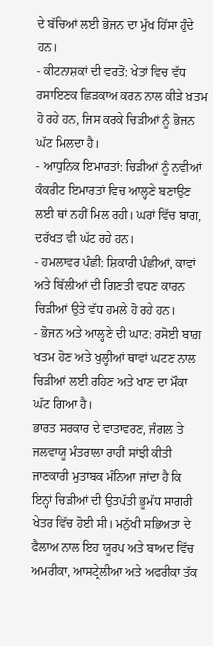ਦੇ ਬੱਚਿਆਂ ਲਈ ਭੋਜਨ ਦਾ ਮੁੱਖ ਹਿੱਸਾ ਹੁੰਦੇ ਹਨ।
- ਕੀਟਨਾਸ਼ਕਾਂ ਦੀ ਵਰਤੋਂ: ਖੇਤਾਂ ਵਿਚ ਵੱਧ ਰਸਾਇਣਕ ਛਿੜਕਾਅ ਕਰਨ ਨਾਲ ਕੀੜੇ ਖ਼ਤਮ ਹੋ ਰਹੇ ਹਨ, ਜਿਸ ਕਰਕੇ ਚਿੜੀਆਂ ਨੂੰ ਭੋਜਨ ਘੱਟ ਮਿਲਦਾ ਹੈ।
- ਆਧੁਨਿਕ ਇਮਾਰਤਾਂ: ਚਿੜੀਆਂ ਨੂੰ ਨਵੀਆਂ ਕੰਕਰੀਟ ਇਮਾਰਤਾਂ ਵਿਚ ਆਲ੍ਹਣੇ ਬਣਾਉਣ ਲਈ ਥਾਂ ਨਹੀਂ ਮਿਲ ਰਹੀ। ਘਰਾਂ ਵਿੱਚ ਬਾਗ, ਦਰੱਖਤ ਵੀ ਘੱਟ ਰਹੇ ਹਨ।
- ਹਮਲਾਵਰ ਪੰਛੀ: ਸ਼ਿਕਾਰੀ ਪੰਛੀਆਂ, ਕਾਵਾਂ ਅਤੇ ਬਿੱਲੀਆਂ ਦੀ ਗਿਣਤੀ ਵਧਣ ਕਾਰਨ ਚਿੜੀਆਂ ਉਤੇ ਵੱਧ ਹਮਲੇ ਹੋ ਰਹੇ ਹਨ।
- ਭੋਜਨ ਅਤੇ ਆਲ੍ਹਣੇ ਦੀ ਘਾਟ: ਰਸੋਈ ਬਾਗ਼ ਖਤਮ ਹੋਣ ਅਤੇ ਖੁਲ੍ਹੀਆਂ ਥਾਵਾਂ ਘਟਣ ਨਾਲ ਚਿੜੀਆਂ ਲਈ ਰਹਿਣ ਅਤੇ ਖਾਣ ਦਾ ਮੌਕਾ ਘੱਟ ਗਿਆ ਹੈ।
ਭਾਰਤ ਸਰਕਾਰ ਦੇ ਵਾਤਾਵਰਣ, ਜੰਗਲ ਤੇ ਜਲਵਾਯੂ ਮੰਤਰਾਲਾ ਰਾਹੀਂ ਸਾਂਝੀ ਕੀਤੀ ਜਾਣਕਾਰੀ ਮੁਤਾਬਕ ਮੰਨਿਆ ਜਾਂਦਾ ਹੈ ਕਿ ਇਨ੍ਹਾਂ ਚਿੜੀਆਂ ਦੀ ਉਤਪੱਤੀ ਭੂਮੱਧ ਸਾਗਰੀ ਖੇਤਰ ਵਿੱਚ ਹੋਈ ਸੀ। ਮਨੁੱਖੀ ਸਭਿਅਤਾ ਦੇ ਫੈਲਾਅ ਨਾਲ ਇਹ ਯੂਰਪ ਅਤੇ ਬਾਅਦ ਵਿੱਚ ਅਮਰੀਕਾ, ਆਸਟ੍ਰੇਲੀਆ ਅਤੇ ਅਫਰੀਕਾ ਤੱਕ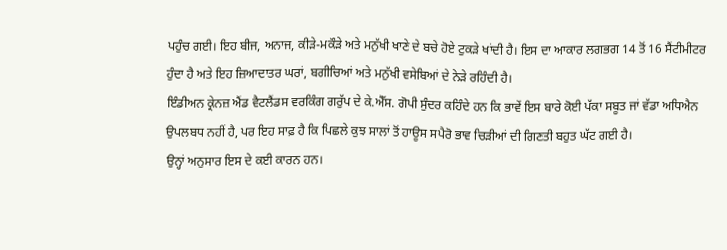ਪਹੁੰਚ ਗਈ। ਇਹ ਬੀਜ, ਅਨਾਜ, ਕੀੜੇ-ਮਕੌੜੇ ਅਤੇ ਮਨੁੱਖੀ ਖਾਣੇ ਦੇ ਬਚੇ ਹੋਏ ਟੁਕੜੇ ਖਾਂਦੀ ਹੈ। ਇਸ ਦਾ ਆਕਾਰ ਲਗਭਗ 14 ਤੋਂ 16 ਸੈਂਟੀਮੀਟਰ ਹੁੰਦਾ ਹੈ ਅਤੇ ਇਹ ਜ਼ਿਆਦਾਤਰ ਘਰਾਂ, ਬਗੀਚਿਆਂ ਅਤੇ ਮਨੁੱਖੀ ਵਸੇਬਿਆਂ ਦੇ ਨੇੜੇ ਰਹਿੰਦੀ ਹੈ।
ਇੰਡੀਅਨ ਕ੍ਰੇਨਜ਼ ਐਂਡ ਵੈਟਲੈਂਡਸ ਵਰਕਿੰਗ ਗਰੁੱਪ ਦੇ ਕੇ.ਐੱਸ. ਗੋਪੀ ਸੁੰਦਰ ਕਹਿੰਦੇ ਹਨ ਕਿ ਭਾਵੇਂ ਇਸ ਬਾਰੇ ਕੋਈ ਪੱਕਾ ਸਬੂਤ ਜਾਂ ਵੱਡਾ ਅਧਿਐਨ ਉਪਲਬਧ ਨਹੀਂ ਹੈ, ਪਰ ਇਹ ਸਾਫ਼ ਹੈ ਕਿ ਪਿਛਲੇ ਕੁਝ ਸਾਲਾਂ ਤੋਂ ਹਾਊਸ ਸਪੈਰੋ ਭਾਵ ਚਿੜੀਆਂ ਦੀ ਗਿਣਤੀ ਬਹੁਤ ਘੱਟ ਗਈ ਹੈ।
ਉਨ੍ਹਾਂ ਅਨੁਸਾਰ ਇਸ ਦੇ ਕਈ ਕਾਰਨ ਹਨ।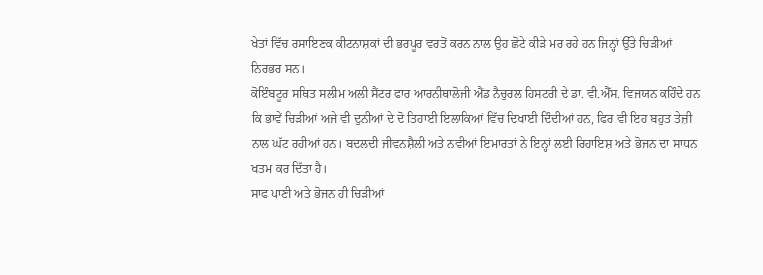ਖੇਤਾਂ ਵਿੱਚ ਰਸਾਇਣਕ ਕੀਟਨਾਸ਼ਕਾਂ ਦੀ ਭਰਪੂਰ ਵਰਤੋਂ ਕਰਨ ਨਾਲ ਉਹ ਛੋਟੇ ਕੀੜੇ ਮਰ ਰਹੇ ਹਨ ਜਿਨ੍ਹਾਂ ਉੱਤੇ ਚਿੜੀਆਂ ਨਿਰਭਰ ਸਨ।
ਕੋਇੰਬਟੂਰ ਸਥਿਤ ਸਲੀਮ ਅਲੀ ਸੈਂਟਰ ਫਾਰ ਆਰਨੀਥਾਲੋਜੀ ਐਂਡ ਨੈਚੁਰਲ ਹਿਸਟਰੀ ਦੇ ਡਾ. ਵੀ.ਐੱਸ. ਵਿਜਯਨ ਕਹਿੰਦੇ ਹਨ ਕਿ ਭਾਵੇਂ ਚਿੜੀਆਂ ਅਜੇ ਵੀ ਦੁਨੀਆਂ ਦੇ ਦੋ ਤਿਹਾਈ ਇਲਾਕਿਆਂ ਵਿੱਚ ਦਿਖਾਈ ਦਿੰਦੀਆਂ ਹਨ, ਫਿਰ ਵੀ ਇਹ ਬਹੁਤ ਤੇਜ਼ੀ ਨਾਲ ਘੱਟ ਰਹੀਆਂ ਹਨ। ਬਦਲਦੀ ਜੀਵਨਸ਼ੈਲੀ ਅਤੇ ਨਵੀਆਂ ਇਮਾਰਤਾਂ ਨੇ ਇਨ੍ਹਾਂ ਲਈ ਰਿਹਾਇਸ਼ ਅਤੇ ਭੋਜਨ ਦਾ ਸਾਧਨ ਖਤਮ ਕਰ ਦਿੱਤਾ ਹੈ।
ਸਾਫ ਪਾਣੀ ਅਤੇ ਭੋਜਨ ਹੀ ਚਿੜੀਆਂ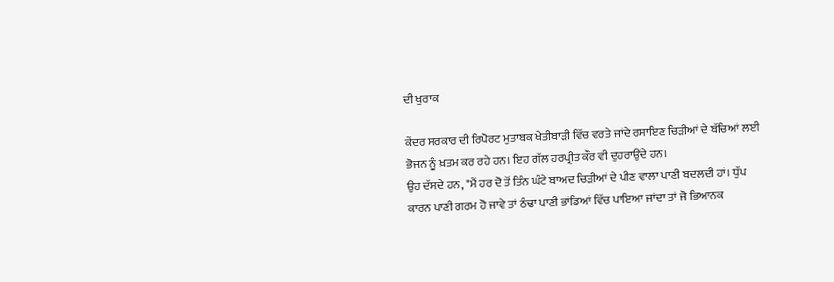ਦੀ ਖੁਰਾਕ

ਕੇਂਦਰ ਸਰਕਾਰ ਦੀ ਰਿਪੋਰਟ ਮੁਤਾਬਕ ਖੇਤੀਬਾੜੀ ਵਿੱਚ ਵਰਤੇ ਜਾਂਦੇ ਰਸਾਇਣ ਚਿੜੀਆਂ ਦੇ ਬੱਚਿਆਂ ਲਈ ਭੋਜਨ ਨੂੰ ਖ਼ਤਮ ਕਰ ਰਹੇ ਹਨ। ਇਹ ਗੱਲ ਹਰਪ੍ਰੀਤ ਕੌਰ ਵੀ ਦੁਹਰਾਉਂਦੇ ਹਨ।
ਉਹ ਦੱਸਦੇ ਹਨ, "ਮੈਂ ਹਰ ਦੋ ਤੋਂ ਤਿੰਨ ਘੰਟੇ ਬਾਅਦ ਚਿੜੀਆਂ ਦੇ ਪੀਣ ਵਾਲਾ ਪਾਣੀ ਬਦਲਦੀ ਹਾਂ। ਧੁੱਪ ਕਾਰਨ ਪਾਣੀ ਗਰਮ ਹੋ ਜਾਵੇ ਤਾਂ ਠੰਢਾ ਪਾਣੀ ਭਾਂਡਿਆਂ ਵਿੱਚ ਪਾਇਆ ਜਾਂਦਾ ਤਾਂ ਜੋ ਭਿਆਨਕ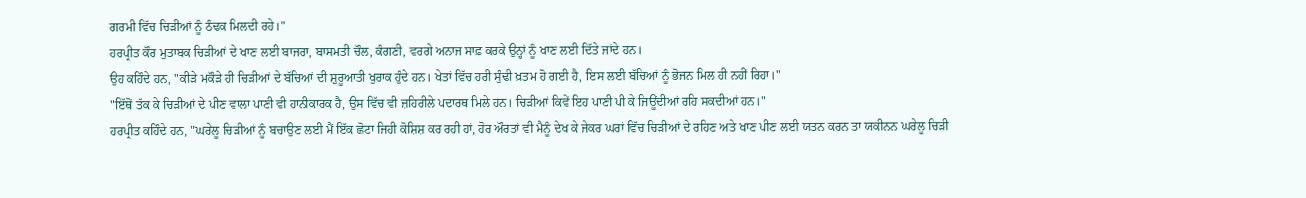ਗਰਮੀ ਵਿੱਚ ਚਿੜੀਆਂ ਨੂੰ ਠੰਢਕ ਮਿਲਦੀ ਰਹੇ।"
ਹਰਪ੍ਰੀਤ ਕੌਰ ਮੁਤਾਬਕ ਚਿੜੀਆਂ ਦੇ ਖਾਣ ਲਈ ਬਾਜਰਾ, ਬਾਸਮਤੀ ਚੌਲ, ਕੰਗਣੀ, ਵਰਗੇ ਅਨਾਜ ਸਾਫ਼ ਕਰਕੇ ਉਨ੍ਹਾਂ ਨੂੰ ਖਾਣ ਲਈ ਦਿੱਤੇ ਜਾਂਦੇ ਹਨ।
ਉਹ ਕਹਿੰਦੇ ਹਨ, "ਕੀੜੇ ਮਕੌੜੇ ਹੀ ਚਿੜੀਆਂ ਦੇ ਬੱਚਿਆਂ ਦੀ ਸ਼ੁਰੂਆਤੀ ਖੁਰਾਕ ਹੁੰਦੇ ਹਨ। ਖੇਤਾਂ ਵਿੱਚ ਹਰੀ ਸੁੰਢੀ ਖ਼ਤਮ ਹੋ ਗਈ ਹੈ, ਇਸ ਲਈ ਬੱਚਿਆਂ ਨੂੰ ਭੋਜਨ ਮਿਲ ਹੀ ਨਹੀਂ ਰਿਹਾ।"
"ਇੱਥੋਂ ਤੱਕ ਕੇ ਚਿੜੀਆਂ ਦੇ ਪੀਣ ਵਾਲਾ ਪਾਣੀ ਵੀ ਹਾਨੀਕਾਰਕ ਹੈ, ਉਸ ਵਿੱਚ ਵੀ ਜ਼ਹਿਰੀਲੇ ਪਦਾਰਥ ਮਿਲੇ ਹਨ। ਚਿੜੀਆਂ ਕਿਵੇਂ ਇਹ ਪਾਣੀ ਪੀ ਕੇ ਜਿਊਂਦੀਆਂ ਰਹਿ ਸਕਦੀਆਂ ਹਨ।"
ਹਰਪ੍ਰੀਤ ਕਹਿੰਦੇ ਹਨ, "ਘਰੇਲੂ ਚਿੜੀਆਂ ਨੂੰ ਬਚਾਉਣ ਲਈ ਮੈਂ ਇੱਕ ਛੋਟਾ ਜਿਹੀ ਕੋਸ਼ਿਸ਼ ਕਰ ਰਹੀ ਹਾਂ, ਹੋਰ ਔਰਤਾਂ ਵੀ ਮੈਨੂੰ ਦੇਖ ਕੇ ਜੇਕਰ ਘਰਾਂ ਵਿੱਚ ਚਿੜੀਆਂ ਦੇ ਰਹਿਣ ਅਤੇ ਖਾਣ ਪੀਣ ਲਈ ਯਤਨ ਕਰਨ ਤਾ ਯਕੀਨਨ ਘਰੇਲੂ ਚਿੜੀ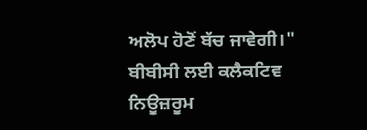ਅਲੋਪ ਹੋਣੋਂ ਬੱਚ ਜਾਵੇਗੀ।"
ਬੀਬੀਸੀ ਲਈ ਕਲੈਕਟਿਵ ਨਿਊਜ਼ਰੂਮ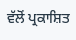ਵੱਲੋਂ ਪ੍ਰਕਾਸ਼ਿਤ